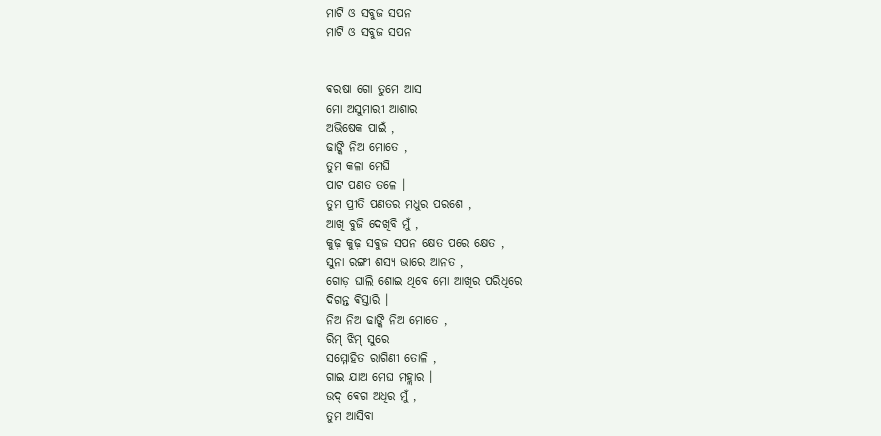ମାଟି ଓ ସବୁଜ ସପନ
ମାଟି ଓ ସବୁଜ ସପନ


ଵରଷା ଗୋ ତୁମେ ଆସ
ମୋ ଅସୁମାରୀ ଆଶାର
ଅଭିଷେକ ପାଇଁ ,
ଢାଙ୍କି ନିଅ ମୋତେ ,
ତୁମ କଳା ମେଘି
ପାଟ ପଣତ ତଳେ ।
ତୁମ ପ୍ରୀତି ପଣତର ମଧୁର ପରଶେ ,
ଆଖି ବୁଜି ଦେଖିବି ମୁଁ ,
କୁଢ଼ କୁଢ଼ ସଵୁଜ ସପନ କ୍ଷେତ ପରେ କ୍ଷେତ ,
ସୁନା ରଙ୍ଗୀ ଶସ୍ୟ ଭାରେ ଆନତ ,
ଗୋଡ଼ ଘାଲି ଶୋଇ ଥିବେ ମୋ ଆଖିର ପରିଧିରେ
ଦିଗନ୍ତ ଵିସ୍ତାରି ।
ନିଅ ନିଅ ଢାଙ୍କି ନିଅ ମୋତେ ,
ରିମ୍ ଝିମ୍ ସୁରେ
ସମ୍ମୋହିତ ରାଗିଣୀ ତୋଳି ,
ଗାଇ ଯାଅ ମେଘ ମହ୍ଲାର ।
ଉଦ୍ ଵେଗ ଅଧିର ମୁଁ ,
ତୁମ ଆସିବା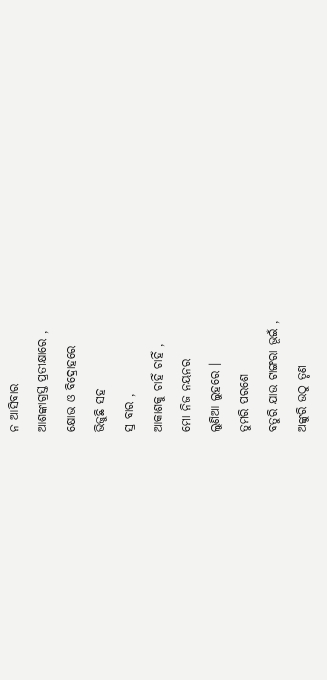ନ ଆସିବାର
ଆଶଙ୍କାଗ୍ରସ୍ତ ପ୍ରତୀକ୍ଷାରେ ,
କ୍ଷୋଭ ଓ ବିଦ୍ରୋହରେ
ଭିଜୁଛି ସହ
ସ୍ର ବାର ,
ଆକାଶକୁ ଚାହିଁ ଚାହିଁ ,
ମୋ ନିଜ ନୟନର
ଲୁଣିଆ ଲୁହରେ ।
ତୁମରି ପରଶେ
ବତୁରି ଯାଉ ଟାଙ୍ଗରା ଭୂଇଁ ,
ଅଙ୍କୁରି ଉଠୁ ତୃଣ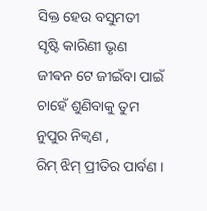ସିକ୍ତ ହେଉ ବସୁମତୀ
ସୃଷ୍ଟି କାରିଣୀ ଭୃଣ
ଜୀଵନ ଟେ ଜୀଇଁବା ପାଇଁ
ଚାହେଁ ଶୁଣିବାକୁ ତୁମ
ନୁପୁର ନିକ୍ୱଣ ,
ରିମ୍ ଝିମ୍ ପ୍ରୀତିର ପାର୍ବଣ ।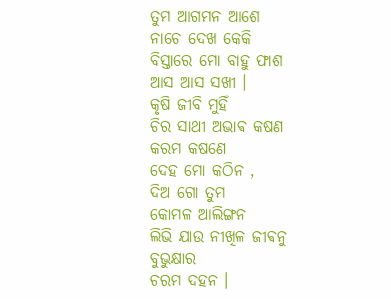ତୁମ ଆଗମନ ଆଶେ
ନାଚେ ଦେଖ କେକି
ବିସ୍ତାରେ ମୋ ବାହୁ ଫାଶ
ଆସ ଆସ ସଖୀ ।
କୃଷି ଜୀବି ମୁହିଁ
ଚିର ସାଥୀ ଅଭାଵ କଷଣ
କରମ କଷଣେ
ଦେହ ମୋ କଠିନ ,
ଦିଅ ଗୋ ତୁମ
କୋମଳ ଆଲିଙ୍ଗନ
ଲିଭି ଯାଉ ନୀଖିଳ ଜୀଵନୁ
ବୁଭୁକ୍ଷାର
ଚରମ ଦହନ ।